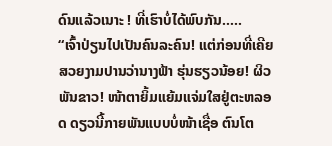ດົນແລ້ວເນາະ ! ທີ່ເຮົາບໍ່ໄດ້ພົບກັນ…..
“ເຈົ້າປ່ຽນໄປເປັນຄົນລະຄົນ! ແຕ່ກ່ອນທີ່ເຄີຍສວຍງາມປານວ່ານາງຟ້າ ຮຸ່ນຮຽວນ້ອຍ! ຜິວພັນຂາວ! ໜ້າຕາຍິ້ມແຍ້ມແຈ່ມໃສຢູ່ຕະຫລອດ ດຽວນີ້ກາຍພັນແບບບໍ່ໜ້າເຊື່ອ ຕົນໂຕ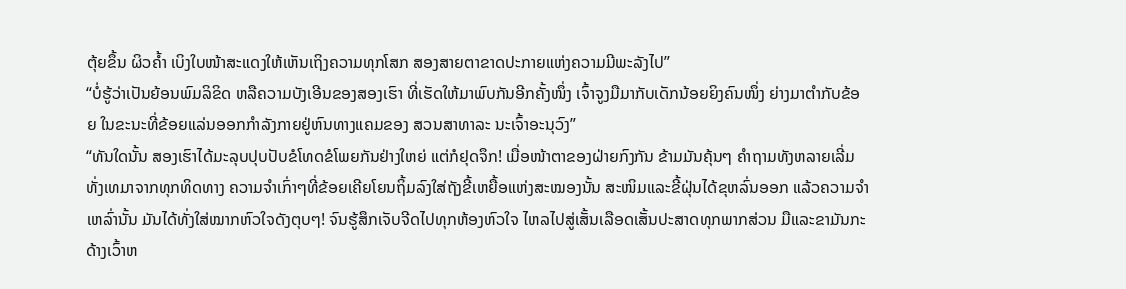ຕຸ້ຍຂຶ້ນ ຜິວຄ້ຳ ເບິງໃບໜ້າສະແດງໃຫ້ເຫັນເຖິງຄວາມທຸກໂສກ ສອງສາຍຕາຂາດປະກາຍແຫ່ງຄວາມມີພະລັງໄປ”
“ບໍ່ຮູ້ວ່າເປັນຍ້ອນພົມລິຂິດ ຫລືຄວາມບັງເອີນຂອງສອງເຮົາ ທີ່ເຮັດໃຫ້ມາພົບກັນອີກຄັ້ງໜຶ່ງ ເຈົ້າຈູງມືມາກັບເດັກນ້ອຍຍິງຄົນໜຶ່ງ ຍ່າງມາຕຳກັບຂ້ອຍ ໃນຂະນະທີ່ຂ້ອຍແລ່ນອອກກຳລັງກາຍຢູ່ຫົນທາງແຄມຂອງ ສວນສາທາລະ ນະເຈົ້າອະນຸວົງ”
“ທັນໃດນັ້ນ ສອງເຮົາໄດ້ມະລຸບປຸບປັບຂໍໂທດຂໍໂພຍກັນຢ່າງໃຫຍ່ ແຕ່ກໍຢຸດຈຶກ! ເມື່ອໜ້າຕາຂອງຝ່າຍກົງກັນ ຂ້າມມັນຄຸ້ນໆ ຄຳຖາມທັງຫລາຍເລີ່ມທັ່ງເທມາຈາກທຸກທິດທາງ ຄວາມຈຳເກົ່າໆທີ່ຂ້ອຍເຄີຍໂຍນຖິ້ມລົງໃສ່ຖັງຂີ້ເຫຍື້ອແຫ່ງສະໝອງນັ້ນ ສະໜິມແລະຂີ້ຝຸ່ນໄດ້ຂຸຫລົ່ນອອກ ແລ້ວຄວາມຈຳເຫລົ່ານັ້ນ ມັນໄດ້ທັ່ງໃສ່ໝາກຫົວໃຈດັງຕຸບໆ! ຈົນຮູ້ສຶກເຈັບຈີດໄປທຸກຫ້ອງຫົວໃຈ ໄຫລໄປສູ່ເສັ້ນເລືອດເສັ້ນປະສາດທຸກພາກສ່ວນ ມືແລະຂາມັນກະດ້າງເວົ້າຫ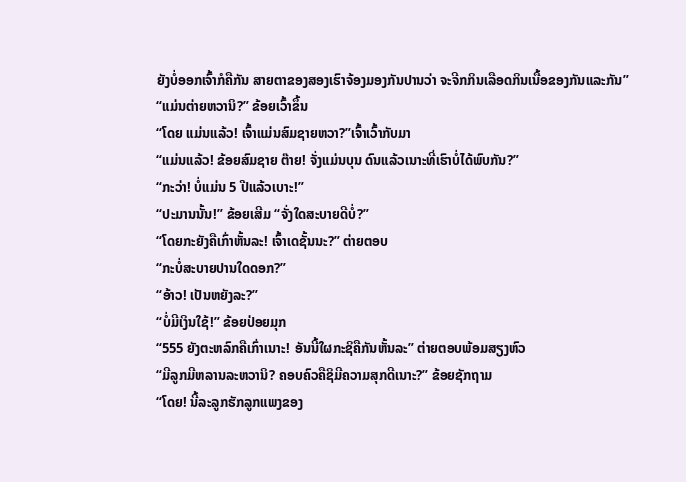ຍັງບໍ່ອອກເຈົ້າກໍຄືກັນ ສາຍຕາຂອງສອງເຮົາຈ້ອງມອງກັນປານວ່າ ຈະຈີກກິນເລືອດກິນເນື້ອຂອງກັນແລະກັນ”
“ແມ່ນຕ່າຍຫວານິ?” ຂ້ອຍເວົ້າຂຶ້ນ
“ໂດຍ ແມ່ນແລ້ວ! ເຈົ້າແມ່ນສົມຊາຍຫວາ?”ເຈົ້າເວົ້າກັບມາ
“ແມ່ນແລ້ວ! ຂ້ອຍສົມຊາຍ ຕ໊າຍ! ຈັ່ງແມ່ນບຸນ ດົນແລ້ວເນາະທີ່ເຮົາບໍ່ໄດ້ພົບກັນ?”
“ກະວ່າ! ບໍ່ແມ່ນ 5 ປີແລ້ວເບາະ!”
“ປະມານນັ້ນ!” ຂ້ອຍເສີມ “ຈັ່ງໃດສະບາຍດີບໍ່?”
“ໂດຍກະຍັງຄືເກົ່າຫັ້ນລະ! ເຈົ້າເດຊັ້ນນະ?” ຕ່າຍຕອບ
“ກະບໍ່ສະບາຍປານໃດດອກ?”
“ອ້າວ! ເປັນຫຍັງລະ?”
“ບໍ່ມີເງິນໃຊ້!” ຂ້ອຍປ່ອຍມຸກ
“555 ຍັງຕະຫລົກຄືເກົ່າເນາະ! ອັນນີ້ໃຜກະຊິຄືກັນຫັ້ນລະ” ຕ່າຍຕອບພ້ອມສຽງຫົວ
“ມີລູກມີຫລານລະຫວານິ? ຄອບຄົວຄືຊິມີຄວາມສຸກດີເນາະ?” ຂ້ອຍຊັກຖາມ
“ໂດຍ! ນີ້ລະລູກຮັກລູກແພງຂອງ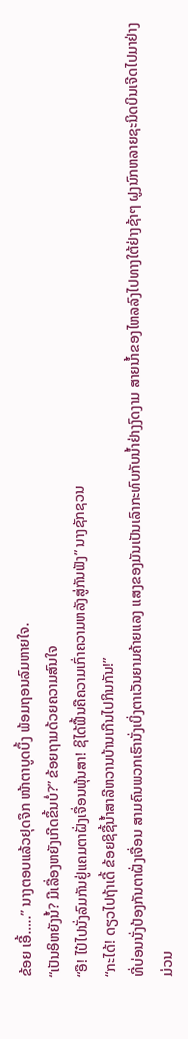ຂ້ອຍ ເອີ້…..” ນາງຕອບແລ້ວຢຸດຈຶກ ໜ້າຕາບູດບຶ້ງ ພ້ອມຖອນລົມຫາຍໃຈ.
“ເປັນອິຫຍັງນໍ້? ມີເລື່ອງຫຍັງເກີດຂຶ້ນບໍ່?” ຂ້ອຍຖາມດ້ວຍຄວາມສົນໃຈ
“ອື! ໄປ໋ໄປນັ່ງລົມກັນຢູ່ແຄມຕາຝັ່ງເຈື່ອນພຸ້ນສາ! ຊິໄດ້ຟື້ນຄືຄວາມເກົ່າຄວາມຫລັງສູ່ກັນຟັງ” ນາງຊັກຊວນ
“ກະໄດ້! ດຽວໄປຖ້າເດີ້ ຂ້ອຍຊິຊື້ນ້ຳສາລີຫວານບ້ານເກີນໄປກິນກັນ!”
ທີ່ບ່ອນນັ່ງປ້ອງກັນຕາຝັ່ງເຈື່ອນ ສາມຄົນພວກເຮົານັ່ງເບິ່ງຕາເວັນຍາມຄ້າຍແລງ ແສງຂອງມັນເປັນເລົາກະທົບກັບນ້ຳຢ່າງງົດງາມ ສາຍນ້ຳຂອງໄຫລລົງໄປທາງໃຕ້ຢ່າງຊ້າໆ ຝູງນົກຫລາຍຊະນິດບິນເຈີດໄປມາຢ່າງມ່ວນ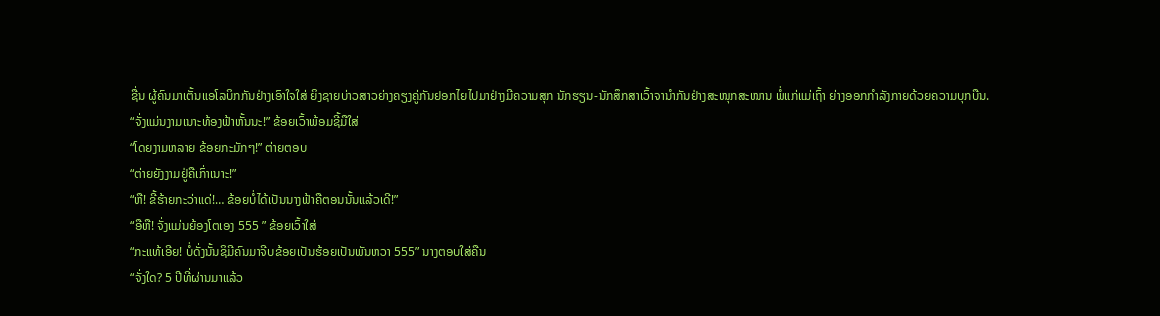ຊື່ນ ຜູ້ຄົນມາເຕັ້ນແອໂລບິກກັນຢ່າງເອົາໃຈໃສ່ ຍິງຊາຍບ່າວສາວຍ່າງຄຽງຄູ່ກັນຢອກໄຍໄປມາຢ່າງມີຄວາມສຸກ ນັກຮຽນ-ນັກສຶກສາເວົ້າຈານຳກັນຢ່າງສະໜຸກສະໜານ ພໍ່ແກ່ແມ່ເຖົ້າ ຍ່າງອອກກຳລັງກາຍດ້ວຍຄວາມບຸກບືນ.
“ຈັ່ງແມ່ນງາມເນາະທ້ອງຟ້າຫັ້ນນະ!” ຂ້ອຍເວົ້າພ້ອມຊີ້ມືໃສ່
“ໂດຍງາມຫລາຍ ຂ້ອຍກະມັກໆ!” ຕ່າຍຕອບ
“ຕ່າຍຍັງງາມຢູ່ຄືເກົ່າເນາະ!”
“ຫື! ຂີ້ຮ້າຍກະວ່າແດ່!… ຂ້ອຍບໍ່ໄດ້ເປັນນາງຟ້າຄືຕອນນັ້ນແລ້ວເດີ!”
“ອືຫື! ຈັ່ງແມ່ນຍ້ອງໂຕເອງ 555 ” ຂ້ອຍເວົ້າໃສ່
“ກະແທ້ເອີຍ! ບໍ່ດັ່ງນັ້ນຊິມີຄົນມາຈີບຂ້ອຍເປັນຮ້ອຍເປັນພັນຫວາ 555” ນາງຕອບໃສ່ຄືນ
“ຈັ່ງໃດ? 5 ປີທີ່ຜ່ານມາແລ້ວ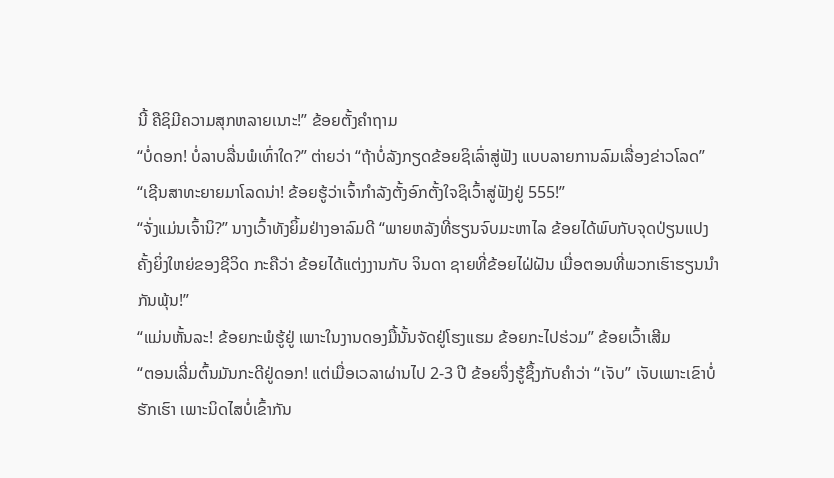ນີ້ ຄືຊິມີຄວາມສຸກຫລາຍເນາະ!” ຂ້ອຍຕັ້ງຄຳຖາມ
“ບໍ່ດອກ! ບໍ່ລາບລື່ນພໍເທົ່າໃດ?” ຕ່າຍວ່າ “ຖ້າບໍ່ລັງກຽດຂ້ອຍຊິເລົ່າສູ່ຟັງ ແບບລາຍການລົມເລື່ອງຂ່າວໂລດ”
“ເຊີນສາທະຍາຍມາໂລດນ່າ! ຂ້ອຍຮູ້ວ່າເຈົ້າກຳລັງຕັ້ງອົກຕັ້ງໃຈຊິເວົ້າສູ່ຟັງຢູ່ 555!”
“ຈັ່ງແມ່ນເຈົ້ານິ?” ນາງເວົ້າທັງຍິ້ມຢ່າງອາລົມດີ “ພາຍຫລັງທີ່ຮຽນຈົບມະຫາໄລ ຂ້ອຍໄດ້ພົບກັບຈຸດປ່ຽນແປງຄັ້ງຍິ່ງໃຫຍ່ຂອງຊີວິດ ກະຄືວ່າ ຂ້ອຍໄດ້ແຕ່ງງານກັບ ຈິນດາ ຊາຍທີ່ຂ້ອຍໄຝ່ຝັນ ເມື່ອຕອນທີ່ພວກເຮົາຮຽນນຳກັນພຸ້ນ!”
“ແມ່ນຫັ້ນລະ! ຂ້ອຍກະພໍຮູ້ຢູ່ ເພາະໃນງານດອງມື້ນັ້ນຈັດຢູ່ໂຮງແຮມ ຂ້ອຍກະໄປຮ່ວມ” ຂ້ອຍເວົ້າເສີມ
“ຕອນເລີ່ມຕົ້ນມັນກະດີຢູ່ດອກ! ແຕ່ເມື່ອເວລາຜ່ານໄປ 2-3 ປີ ຂ້ອຍຈຶ່ງຮູ້ຊຶ້ງກັບຄໍາວ່າ “ເຈັບ” ເຈັບເພາະເຂົາບໍ່ຮັກເຮົາ ເພາະນິດໄສບໍ່ເຂົ້າກັນ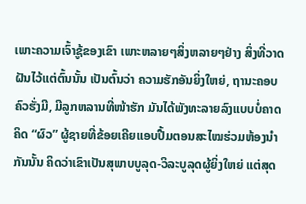ເພາະຄວາມເຈົ້າຊູ້ຂອງເຂົາ ເພາະຫລາຍໆສິ່ງຫລາຍໆຢ່າງ ສິ່ງທີ່ວາດຝັນໄວ້ແຕ່ຕົ້ນນັ້ນ ເປັນຕົ້ນວ່າ ຄວາມຮັກອັນຍິ່ງໃຫຍ່, ຖານະຄອບຄົວຮັ່ງມີ, ມີລູກຫລານທີ່ໜ້າຮັກ ມັນໄດ້ພັງທະລາຍລົງແບບບໍ່ຄາດຄິດ “ຜົວ” ຜູ້ຊາຍທີ່ຂ້ອຍເຄີຍແອບປື້ມຕອນສະໄໝຮ່ວມຫ້ອງນຳກັນນັ້ນ ຄິດວ່າເຂົາເປັນສຸພາບບູລຸດ-ວິລະບູລຸດຜູ້ຍິ່ງໃຫຍ່ ແຕ່ສຸດ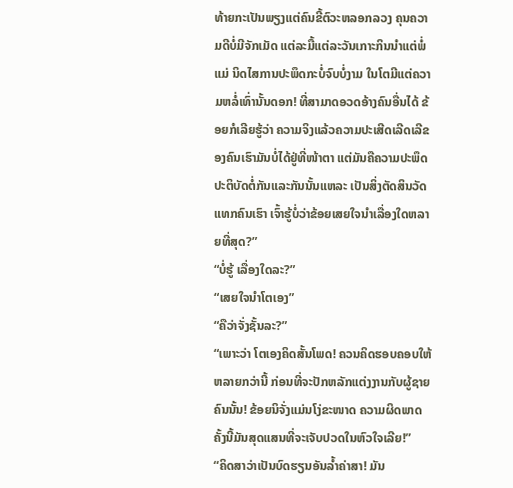ທ້າຍກະເປັນພຽງແຕ່ຄົນຂີ້ຕົວະຫລອກລວງ ຄຸນຄວາມດີບໍ່ມີຈັກເມັດ ແຕ່ລະມື້ແຕ່ລະວັນເກາະກິນນຳແຕ່ພໍ່ແມ່ ນິດໄສການປະພຶດກະບໍ່ຈົບບໍ່ງາມ ໃນໂຕມີແຕ່ຄວາມຫລໍ່ເທົ່ານັ້ນດອກ! ທີ່ສາມາດອວດອ້າງຄົນອື່ນໄດ້ ຂ້ອຍກໍເລີຍຮູ້ວ່າ ຄວາມຈິງແລ້ວຄວາມປະເສີດເລີດເລີຂອງຄົນເຮົາມັນບໍ່ໄດ້ຢູ່ທີ່ໜ້າຕາ ແຕ່ມັນຄືຄວາມປະພຶດປະຕິບັດຕໍ່ກັນແລະກັນນັ້ນແຫລະ ເປັນສິ່ງຕັດສິນວັດແທກຄົນເຮົາ ເຈົ້າຮູ້ບໍ່ວ່າຂ້ອຍເສຍໃຈນຳເລື່ອງໃດຫລາຍທີ່ສຸດ?”
“ບໍ່ຮູ້ ເລື່ອງໃດລະ?”
“ເສຍໃຈນຳໂຕເອງ”
“ຄືວ່າຈັ່ງຊັ້ນລະ?”
“ເພາະວ່າ ໂຕເອງຄິດສັ້ນໂພດ! ຄວນຄິດຮອບຄອບໃຫ້ຫລາຍກວ່ານີ້ ກ່ອນທີ່ຈະປັກຫລັກແຕ່ງງານກັບຜູ້ຊາຍຄົນນັ້ນ! ຂ້ອຍນິຈັ່ງແມ່ນໂງ່ຂະໜາດ ຄວາມຜິດພາດຄັ້ງນີ້ມັນສຸດແສນທີ່ຈະເຈັບປວດໃນຫົວໃຈເລີຍ!”
“ຄິດສາວ່າເປັນບົດຮຽນອັນລ້ຳຄ່າສາ! ມັນ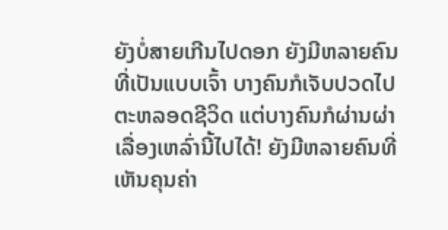ຍັງບໍ່ສາຍເກີນໄປດອກ ຍັງມີຫລາຍຄົນທີ່ເປັນແບບເຈົ້າ ບາງຄົນກໍເຈັບປວດໄປຕະຫລອດຊີວິດ ແຕ່ບາງຄົນກໍຜ່ານຜ່າເລື່ອງເຫລົ່ານີ້ໄປໄດ້! ຍັງມີຫລາຍຄົນທີ່ເຫັນຄຸນຄ່າ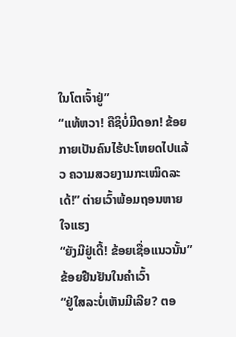ໃນໂຕເຈົ້າຢູ່”
“ແທ້ຫວາ! ຄືຊິບໍ່ມີດອກ! ຂ້ອຍກາຍເປັນຄົນໄຮ້ປະໂຫຍດໄປແລ້ວ ຄວາມສວຍງາມກະເໝິດລະເດ້!” ຕ່າຍເວົ້າພ້ອມຖອນຫາຍໃຈແຮງ
“ຍັງມີຢູ່ເດີ້! ຂ້ອຍເຊື່ອແນວນັ້ນ” ຂ້ອຍຢືນຢັນໃນຄຳເວົ້າ
“ຢູ່ໃສລະບໍ່ເຫັນມີເລີຍ? ຕອ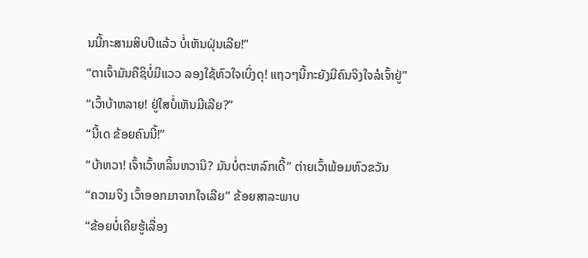ນນີ້ກະສາມສິບປີແລ້ວ ບໍ່ເຫັນຝຸ່ນເລີຍ!”
“ຕາເຈົ້າມັນຄືຊິບໍ່ມີແວວ ລອງໃຊ້ຫົວໃຈເບິ່ງດຸ! ແຖວໆນີ້ກະຍັງມີຄົນຈິງໃຈລໍເຈົ້າຢູ່”
“ເວົ້າບ້າຫລາຍ! ຢູ່ໃສບໍ່ເຫັນມີເລີຍ?”
“ນີ້ເດ ຂ້ອຍຄົນນີ້!”
“ບ້າຫວາ! ເຈົ້າເວົ້າຫລິ້ນຫວານິ? ມັນບໍ່ຕະຫລົກເດີ້” ຕ່າຍເວົ້າພ້ອມຫົວຂວັນ
“ຄວາມຈິງ ເວົ້າອອກມາຈາກໃຈເລີຍ” ຂ້ອຍສາລະພາບ
“ຂ້ອຍບໍ່ເຄີຍຮູ້ເລື່ອງ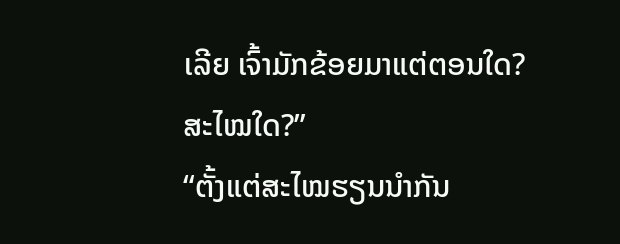ເລີຍ ເຈົ້າມັກຂ້ອຍມາແຕ່ຕອນໃດ? ສະໄໝໃດ?”
“ຕັ້ງແຕ່ສະໄໝຮຽນນຳກັນ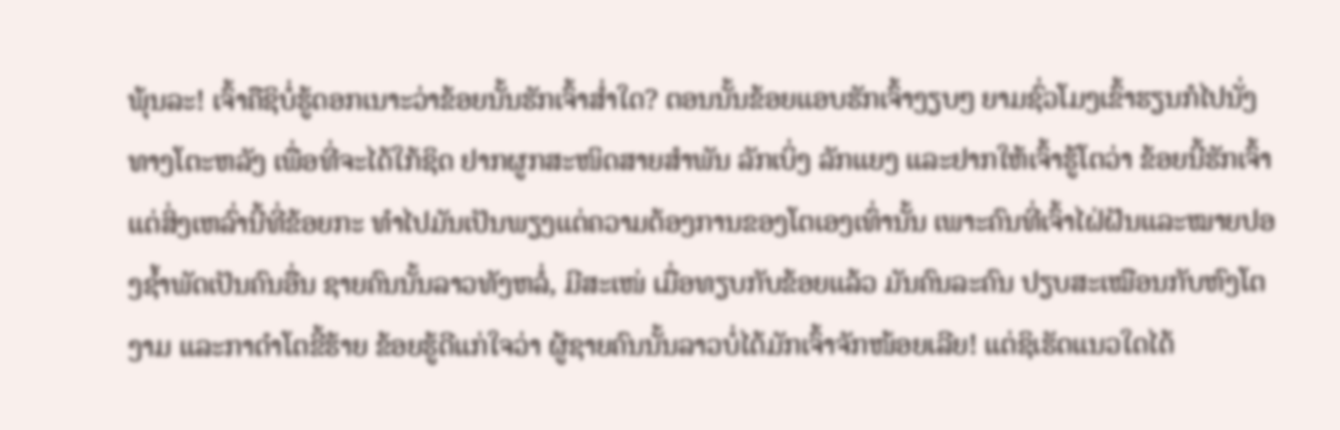ພຸ້ນລະ! ເຈົ້າຄືຊິບໍ່ຮູ້ດອກເນາະວ່າຂ້ອຍນັ້ນຮັກເຈົ້າສໍ່າໃດ? ຕອນນັ້ນຂ້ອຍແອບຮັກເຈົ້າງຽບໆ ຍາມຊົ່ວໂມງເຂົ້າຮຽນກໍໄປນັ່ງທາງໂຕະຫລັງ ເພື່ອທີ່ຈະໄດ້ໃກ້ຊິດ ຢາກຜູກສະໜິດສາຍສຳພັນ ລັກເບິ່ງ ລັກແຍງ ແລະຢາກໃຫ້ເຈົ້າຮູ້ໂຕວ່າ ຂ້ອຍນີ້ຮັກເຈົ້າ ແຕ່ສິ່ງເຫລົ່ານີ້ທີ່ຂ້ອຍກະ ທຳໄປມັນເປັນພຽງແຕ່ຄວາມຕ້ອງການຂອງໂຕເອງເທົ່ານັ້ນ ເພາະຄົນທີ່ເຈົ້າໄຝ່ຝັນແລະໝາຍປອງຊ້ຳພັດເປັນຄົນອື່ນ ຊາຍຄົນນັ້ນລາວທັງຫລໍ່, ມີສະເໜ່ ເມື່ອທຽບກັບຂ້ອຍແລ້ວ ມັນຄົນລະຄົນ ປຽບສະເໝືອນກັບຫົງໂຕງາມ ແລະກາດຳໂຕຂີ້ຮ້າຍ ຂ້ອຍຮູ້ດີແກ່ໃຈວ່າ ຜູ້ຊາຍຄົນນັ້ນລາວບໍ່ໄດ້ມັກເຈົ້າຈັກໜ້ອຍເລີຍ! ແຕ່ຊິເຮັດແນວໃດໄດ້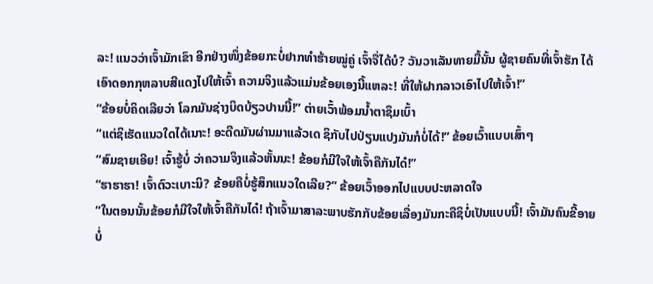ລະ! ແນວວ່າເຈົ້າມັກເຂົາ ອີກຢ່າງໜຶ່ງຂ້ອຍກະບໍ່ຢາກທຳຮ້າຍໝູ່ຄູ່ ເຈົ້າຈື່ໄດ້ບໍ? ວັນວາເລັນທາຍມື້ນັ້ນ ຜູ້ຊາຍຄົນທີ່ເຈົ້າຮັກ ໄດ້ເອົາດອກກຸຫລາບສີແດງໄປໃຫ້ເຈົ້າ ຄວາມຈິງແລ້ວແມ່ນຂ້ອຍເອງນີ້ແຫລະ! ທີ່ໃຫ້ຝາກລາວເອົາໄປໃຫ້ເຈົ້າ!”
“ຂ້ອຍບໍ່ຄິດເລີຍວ່າ ໂລກມັນຊ່າງບິດບ້ຽວປານນີ້!” ຕ່າຍເວົ້າພ້ອມນ້ຳຕາຊຶມເບົ້າ
“ແຕ່ຊິເຮັດແນວໃດໄດ້ເນາະ! ອະດີດມັນຜ່ານມາແລ້ວເດ ຊິກັບໄປປ່ຽນແປງມັນກໍບໍ່ໄດ້!” ຂ້ອຍເວົ້າແບບເສົ້າໆ
“ສົມຊາຍເອີຍ! ເຈົ້າຮູ້ບໍ່ ວ່າຄວາມຈິງແລ້ວຫັ້ນນະ! ຂ້ອຍກໍມີໃຈໃຫ້ເຈົ້າຄືກັນໄດ໋!”
“ຮາຮາຮາ! ເຈົ້າຕົວະເບາະນິ? ຂ້ອຍຄືບໍ່ຮູ້ສຶກແນວໃດເລີຍ?” ຂ້ອຍເວົ້າອອກໄປແບບປະຫລາດໃຈ
“ໃນຕອນນັ້ນຂ້ອຍກໍມີໃຈໃຫ້ເຈົ້າຄືກັນໄດ໋! ຖ້າເຈົ້າມາສາລະພາບຮັກກັບຂ້ອຍເລື່ອງມັນກະຄືຊິບໍ່ເປັນແບບນີ້! ເຈົ້າມັນຄົນຂີ້ອາຍ ບໍ່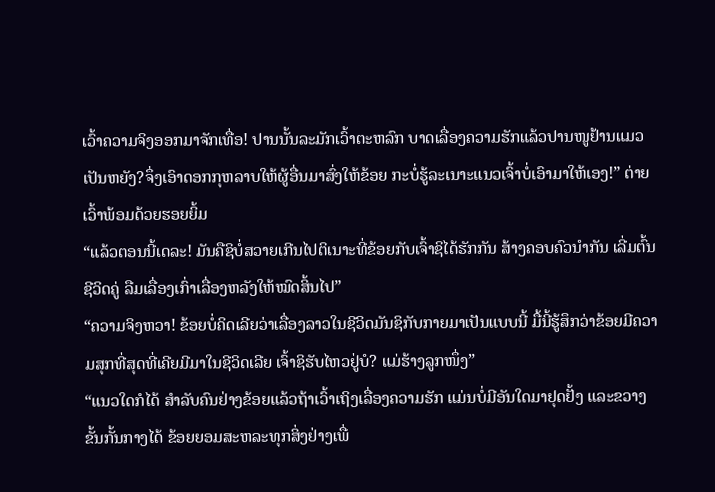ເວົ້າຄວາມຈິງອອກມາຈັກເທື່ອ! ປານນັ້ນລະມັກເວົ້າຕະຫລົກ ບາດເລື່ອງຄວາມຮັກແລ້ວປານໜູຢ້ານແມວ ເປັນຫຍັງ?ຈຶ່ງເອົາດອກກຸຫລາບໃຫ້ຜູ້ອື່ນມາສົ່ງໃຫ້ຂ້ອຍ ກະບໍ່ຮູ້ລະເນາະແນວເຈົ້າບໍ່ເອົາມາໃຫ້ເອງ!” ຕ່າຍເວົ້າພ້ອມດ້ວຍຮອຍຍິ້ມ
“ແລ້ວຕອນນີ້ເດລະ! ມັນຄືຊິບໍ່ສວາຍເກີນໄປຕິເນາະທີ່ຂ້ອຍກັບເຈົ້າຊິໄດ້ຮັກກັນ ສ້າງຄອບຄົວນຳກັນ ເລີ່ມຕົ້ນຊີວິດຄູ່ ລືມເລື່ອງເກົ່າເລື່ອງຫລັງໃຫ້ໝົດສິ້ນໄປ”
“ຄວາມຈິງຫວາ! ຂ້ອຍບໍ່ຄິດເລີຍວ່າເລື່ອງລາວໃນຊີວິດມັນຊິກັບກາຍມາເປັນແບບນີ້ ມື້ນີ້ຮູ້ສຶກວ່າຂ້ອຍມີຄວາມສຸກທີ່ສຸດທີ່ເຄີຍມີມາໃນຊີວິດເລີຍ ເຈົ້າຊິຮັບໄຫວຢູ່ບໍ? ແມ່ຮ້າງລູກໜຶ່ງ”
“ແນວໃດກໍໄດ້ ສຳລັບຄົນຢ່າງຂ້ອຍແລ້ວຖ້າເວົ້າເຖິງເລື່ອງຄວາມຮັກ ແມ່ນບໍ່ມີອັນໃດມາຢຸດຢັ້ງ ແລະຂວາງຂັ້ນກັ້ນກາງໄດ້ ຂ້ອຍຍອມສະຫລະທຸກສິ່ງຢ່າງເພື່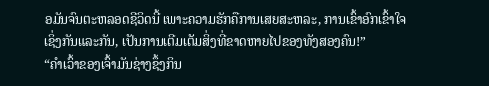ອມັນຈົນຕະຫລອດຊີວິດນີ້ ເພາະຄວາມຮັກຄືການເສຍສະຫລະ, ການເຂົ້າອົກເຂົ້າໃຈເຊິ່ງກັນແລະກັນ, ເປັນການເຕີມເຕັມສິ່ງທີ່ຂາດຫາຍໄປຂອງທັງສອງຄົນ!”
“ຄຳເວົ້າຂອງເຈົ້າມັນຊ່າງຊຶ້ງກິນ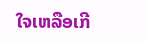ໃຈເຫລືອເກີ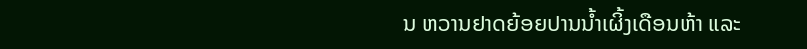ນ ຫວານຢາດຍ້ອຍປານນ້ຳເຜິ້ງເດືອນຫ້າ ແລະ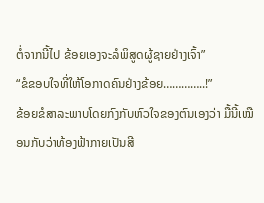ຕໍ່ຈາກນີ້ໄປ ຂ້ອຍເອງຈະລໍພິສູດຜູ້ຊາຍຢ່າງເຈົ້າ”
“ຂໍຂອບໃຈທີ່ໃຫ້ໂອກາດຄົນຢ່າງຂ້ອຍ…………..!”
ຂ້ອຍຂໍສາລະພາບໂດຍກົງກັບຫົວໃຈຂອງຕົນເອງວ່າ ມື້ນີ້ເໝືອນກັບວ່າທ້ອງຟ້າກາຍເປັນສີ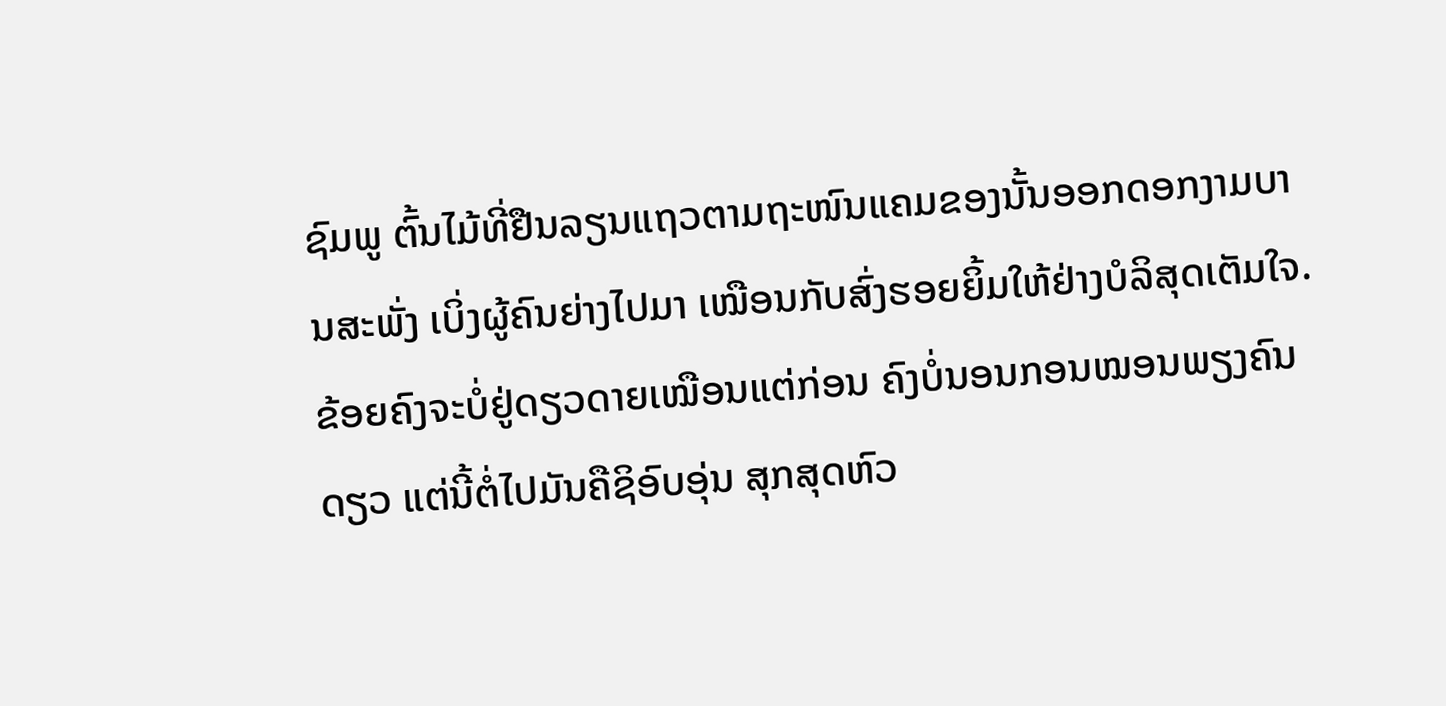ຊົມພູ ຕົ້ນໄມ້ທີ່ຢືນລຽນແຖວຕາມຖະໜົນແຄມຂອງນັ້ນອອກດອກງາມບານສະພັ່ງ ເບິ່ງຜູ້ຄົນຍ່າງໄປມາ ເໝືອນກັບສົ່ງຮອຍຍິ້ມໃຫ້ຢ່າງບໍລິສຸດເຕັມໃຈ.
ຂ້ອຍຄົງຈະບໍ່ຢູ່ດຽວດາຍເໝືອນແຕ່ກ່ອນ ຄົງບໍ່ນອນກອນໝອນພຽງຄົນດຽວ ແຕ່ນີ້ຕໍ່ໄປມັນຄືຊິອົບອຸ່ນ ສຸກສຸດຫົວ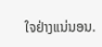ໃຈຢ່າງແນ່ນອນ.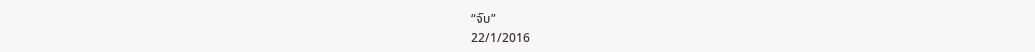“ຈົບ”
22/1/2016